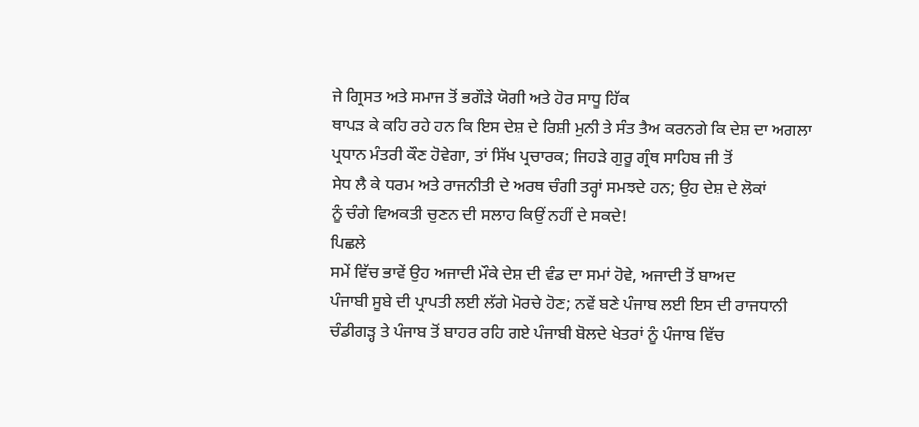ਜੇ ਗ੍ਰਿਸਤ ਅਤੇ ਸਮਾਜ ਤੋਂ ਭਗੌੜੇ ਯੋਗੀ ਅਤੇ ਹੋਰ ਸਾਧੂ ਹਿੱਕ
ਥਾਪੜ ਕੇ ਕਹਿ ਰਹੇ ਹਨ ਕਿ ਇਸ ਦੇਸ਼ ਦੇ ਰਿਸ਼ੀ ਮੁਨੀ ਤੇ ਸੰਤ ਤੈਅ ਕਰਨਗੇ ਕਿ ਦੇਸ਼ ਦਾ ਅਗਲਾ
ਪ੍ਰਧਾਨ ਮੰਤਰੀ ਕੌਣ ਹੋਵੇਗਾ, ਤਾਂ ਸਿੱਖ ਪ੍ਰਚਾਰਕ; ਜਿਹੜੇ ਗੁਰੂ ਗ੍ਰੰਥ ਸਾਹਿਬ ਜੀ ਤੋਂ
ਸੇਧ ਲੈ ਕੇ ਧਰਮ ਅਤੇ ਰਾਜਨੀਤੀ ਦੇ ਅਰਥ ਚੰਗੀ ਤਰ੍ਹਾਂ ਸਮਝਦੇ ਹਨ; ਉਹ ਦੇਸ਼ ਦੇ ਲੋਕਾਂ
ਨੂੰ ਚੰਗੇ ਵਿਅਕਤੀ ਚੁਣਨ ਦੀ ਸਲਾਹ ਕਿਉਂ ਨਹੀਂ ਦੇ ਸਕਦੇ!
ਪਿਛਲੇ
ਸਮੇਂ ਵਿੱਚ ਭਾਵੇਂ ਉਹ ਅਜਾਦੀ ਮੌਕੇ ਦੇਸ਼ ਦੀ ਵੰਡ ਦਾ ਸਮਾਂ ਹੋਵੇ, ਅਜਾਦੀ ਤੋਂ ਬਾਅਦ
ਪੰਜਾਬੀ ਸੂਬੇ ਦੀ ਪ੍ਰਾਪਤੀ ਲਈ ਲੱਗੇ ਮੋਰਚੇ ਹੋਣ; ਨਵੇਂ ਬਣੇ ਪੰਜਾਬ ਲਈ ਇਸ ਦੀ ਰਾਜਧਾਨੀ
ਚੰਡੀਗੜ੍ਹ ਤੇ ਪੰਜਾਬ ਤੋਂ ਬਾਹਰ ਰਹਿ ਗਏ ਪੰਜਾਬੀ ਬੋਲਦੇ ਖੇਤਰਾਂ ਨੂੰ ਪੰਜਾਬ ਵਿੱਚ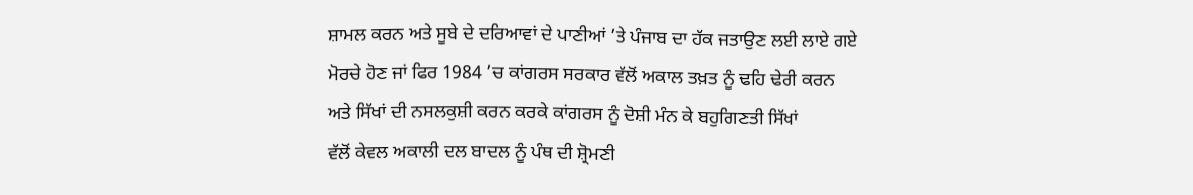ਸ਼ਾਮਲ ਕਰਨ ਅਤੇ ਸੂਬੇ ਦੇ ਦਰਿਆਵਾਂ ਦੇ ਪਾਣੀਆਂ ’ਤੇ ਪੰਜਾਬ ਦਾ ਹੱਕ ਜਤਾਉਣ ਲਈ ਲਾਏ ਗਏ
ਮੋਰਚੇ ਹੋਣ ਜਾਂ ਫਿਰ 1984 ’ਚ ਕਾਂਗਰਸ ਸਰਕਾਰ ਵੱਲੋਂ ਅਕਾਲ ਤਖ਼ਤ ਨੂੰ ਢਹਿ ਢੇਰੀ ਕਰਨ
ਅਤੇ ਸਿੱਖਾਂ ਦੀ ਨਸਲਕੁਸ਼ੀ ਕਰਨ ਕਰਕੇ ਕਾਂਗਰਸ ਨੂੰ ਦੋਸ਼ੀ ਮੰਨ ਕੇ ਬਹੁਗਿਣਤੀ ਸਿੱਖਾਂ
ਵੱਲੋਂ ਕੇਵਲ ਅਕਾਲੀ ਦਲ ਬਾਦਲ ਨੂੰ ਪੰਥ ਦੀ ਸ਼੍ਰੋਮਣੀ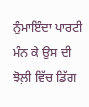ਨੁੰਮਾਇੰਦਾ ਪਾਰਟੀ ਮੰਨ ਕੇ ਉਸ ਦੀ
ਝੋਲ਼ੀ ਵਿੱਚ ਡਿੱਗ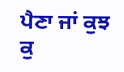ਪੈਣਾ ਜਾਂ ਕੁਝ ਕੁ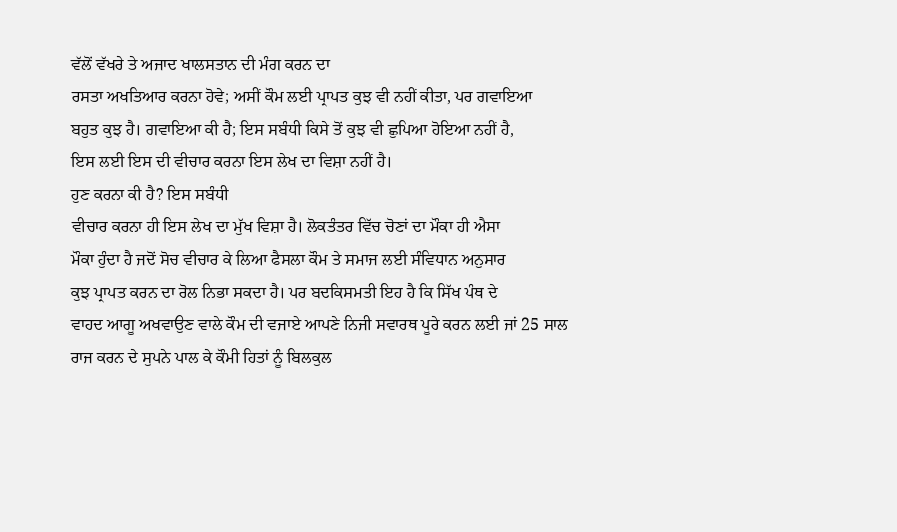ਵੱਲੋਂ ਵੱਖਰੇ ਤੇ ਅਜਾਦ ਖਾਲਸਤਾਨ ਦੀ ਮੰਗ ਕਰਨ ਦਾ
ਰਸਤਾ ਅਖਤਿਆਰ ਕਰਨਾ ਹੋਵੇ; ਅਸੀਂ ਕੌਮ ਲਈ ਪ੍ਰਾਪਤ ਕੁਝ ਵੀ ਨਹੀਂ ਕੀਤਾ, ਪਰ ਗਵਾਇਆ
ਬਹੁਤ ਕੁਝ ਹੈ। ਗਵਾਇਆ ਕੀ ਹੈ; ਇਸ ਸਬੰਧੀ ਕਿਸੇ ਤੋਂ ਕੁਝ ਵੀ ਛੁਪਿਆ ਹੋਇਆ ਨਹੀਂ ਹੈ,
ਇਸ ਲਈ ਇਸ ਦੀ ਵੀਚਾਰ ਕਰਨਾ ਇਸ ਲੇਖ ਦਾ ਵਿਸ਼ਾ ਨਹੀਂ ਹੈ।
ਹੁਣ ਕਰਨਾ ਕੀ ਹੈ? ਇਸ ਸਬੰਧੀ
ਵੀਚਾਰ ਕਰਨਾ ਹੀ ਇਸ ਲੇਖ ਦਾ ਮੁੱਖ ਵਿਸ਼ਾ ਹੈ। ਲੋਕਤੰਤਰ ਵਿੱਚ ਚੋਣਾਂ ਦਾ ਮੌਕਾ ਹੀ ਐਸਾ
ਮੌਕਾ ਹੁੰਦਾ ਹੈ ਜਦੋਂ ਸੋਚ ਵੀਚਾਰ ਕੇ ਲਿਆ ਫੈਸਲਾ ਕੌਮ ਤੇ ਸਮਾਜ ਲਈ ਸੰਵਿਧਾਨ ਅਨੁਸਾਰ
ਕੁਝ ਪ੍ਰਾਪਤ ਕਰਨ ਦਾ ਰੋਲ ਨਿਭਾ ਸਕਦਾ ਹੈ। ਪਰ ਬਦਕਿਸਮਤੀ ਇਹ ਹੈ ਕਿ ਸਿੱਖ ਪੰਥ ਦੇ
ਵਾਹਦ ਆਗੂ ਅਖਵਾਉਣ ਵਾਲੇ ਕੌਮ ਦੀ ਵਜਾਏ ਆਪਣੇ ਨਿਜੀ ਸਵਾਰਥ ਪੂਰੇ ਕਰਨ ਲਈ ਜਾਂ 25 ਸਾਲ
ਰਾਜ ਕਰਨ ਦੇ ਸੁਪਨੇ ਪਾਲ ਕੇ ਕੌਮੀ ਹਿਤਾਂ ਨੂੰ ਬਿਲਕੁਲ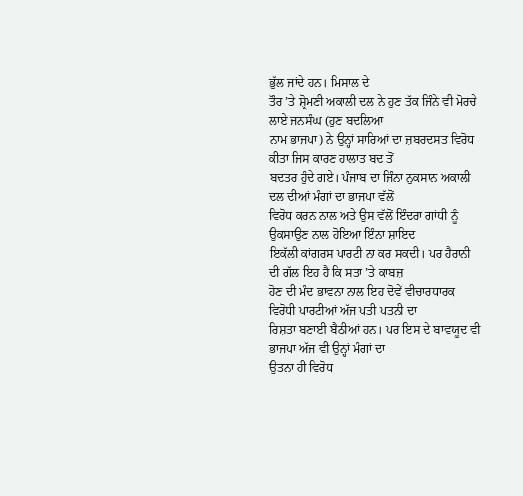ਭੁੱਲ ਜਾਂਦੇ ਹਨ। ਮਿਸਾਲ ਦੇ
ਤੌਰ ’ਤੇ ਸ਼੍ਰੋਮਣੀ ਅਕਾਲੀ ਦਲ ਨੇ ਹੁਣ ਤੱਕ ਜਿੰਨੇ ਵੀ ਮੋਰਚੇ ਲਾਏ ਜਨਸੰਘ (ਹੁਣ ਬਦਲਿਆ
ਨਾਮ ਭਾਜਪਾ) ਨੇ ਉਨ੍ਹਾਂ ਸਾਰਿਆਂ ਦਾ ਜ਼ਬਰਦਸਤ ਵਿਰੋਧ ਕੀਤਾ ਜਿਸ ਕਾਰਣ ਹਾਲਾਤ ਬਦ ਤੋਂ
ਬਦਤਰ ਹੁੰਦੇ ਗਏ। ਪੰਜਾਬ ਦਾ ਜਿੰਨਾ ਨੁਕਸਾਨ ਅਕਾਲੀ ਦਲ ਦੀਆਂ ਮੰਗਾਂ ਦਾ ਭਾਜਪਾ ਵੱਲੋਂ
ਵਿਰੋਧ ਕਰਨ ਨਾਲ ਅਤੇ ਉਸ ਵੱਲੋਂ ਇੰਦਰਾ ਗਾਂਧੀ ਨੂੰ ਉਕਸਾਉਣ ਨਾਲ ਹੋਇਆ ਇੰਨਾ ਸ਼ਾਇਦ
ਇਕੱਲੀ ਕਾਂਗਰਸ ਪਾਰਟੀ ਨਾ ਕਰ ਸਕਦੀ। ਪਰ ਹੈਰਾਨੀ ਦੀ ਗੱਲ ਇਹ ਹੈ ਕਿ ਸਤਾ ’ਤੇ ਕਾਬਜ਼
ਹੋਣ ਦੀ ਮੰਦ ਭਾਵਨਾ ਨਾਲ ਇਹ ਦੋਵੇਂ ਵੀਚਾਰਧਾਰਕ ਵਿਰੋਧੀ ਪਾਰਟੀਆਂ ਅੱਜ ਪਤੀ ਪਤਨੀ ਦਾ
ਰਿਸ਼ਤਾ ਬਣਾਈ ਬੈਠੀਆਂ ਹਨ। ਪਰ ਇਸ ਦੇ ਬਾਵਯੂਦ ਵੀ ਭਾਜਪਾ ਅੱਜ ਵੀ ਉਨ੍ਹਾਂ ਮੰਗਾਂ ਦਾ
ਉਤਨਾ ਹੀ ਵਿਰੋਧ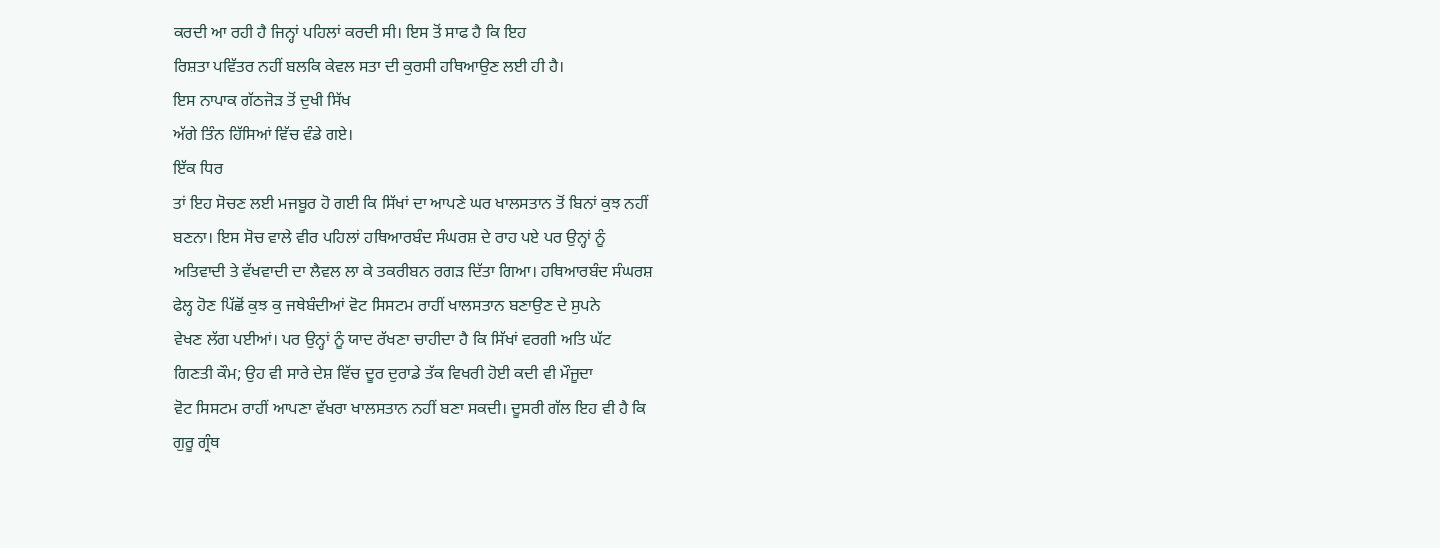ਕਰਦੀ ਆ ਰਹੀ ਹੈ ਜਿਨ੍ਹਾਂ ਪਹਿਲਾਂ ਕਰਦੀ ਸੀ। ਇਸ ਤੋਂ ਸਾਫ ਹੈ ਕਿ ਇਹ
ਰਿਸ਼ਤਾ ਪਵਿੱਤਰ ਨਹੀਂ ਬਲਕਿ ਕੇਵਲ ਸਤਾ ਦੀ ਕੁਰਸੀ ਹਥਿਆਉਣ ਲਈ ਹੀ ਹੈ।
ਇਸ ਨਾਪਾਕ ਗੱਠਜੋੜ ਤੋਂ ਦੁਖੀ ਸਿੱਖ
ਅੱਗੇ ਤਿੰਨ ਹਿੱਸਿਆਂ ਵਿੱਚ ਵੰਡੇ ਗਏ।
ਇੱਕ ਧਿਰ
ਤਾਂ ਇਹ ਸੋਚਣ ਲਈ ਮਜਬੂਰ ਹੋ ਗਈ ਕਿ ਸਿੱਖਾਂ ਦਾ ਆਪਣੇ ਘਰ ਖਾਲਸਤਾਨ ਤੋਂ ਬਿਨਾਂ ਕੁਝ ਨਹੀਂ
ਬਣਨਾ। ਇਸ ਸੋਚ ਵਾਲੇ ਵੀਰ ਪਹਿਲਾਂ ਹਥਿਆਰਬੰਦ ਸੰਘਰਸ਼ ਦੇ ਰਾਹ ਪਏ ਪਰ ਉਨ੍ਹਾਂ ਨੂੰ
ਅਤਿਵਾਦੀ ਤੇ ਵੱਖਵਾਦੀ ਦਾ ਲੈਵਲ ਲਾ ਕੇ ਤਕਰੀਬਨ ਰਗੜ ਦਿੱਤਾ ਗਿਆ। ਹਥਿਆਰਬੰਦ ਸੰਘਰਸ਼
ਫੇਲ੍ਹ ਹੋਣ ਪਿੱਛੋਂ ਕੁਝ ਕੁ ਜਥੇਬੰਦੀਆਂ ਵੋਟ ਸਿਸਟਮ ਰਾਹੀਂ ਖਾਲਸਤਾਨ ਬਣਾਉਣ ਦੇ ਸੁਪਨੇ
ਵੇਖਣ ਲੱਗ ਪਈਆਂ। ਪਰ ਉਨ੍ਹਾਂ ਨੂੰ ਯਾਦ ਰੱਖਣਾ ਚਾਹੀਦਾ ਹੈ ਕਿ ਸਿੱਖਾਂ ਵਰਗੀ ਅਤਿ ਘੱਟ
ਗਿਣਤੀ ਕੌਮ; ਉਹ ਵੀ ਸਾਰੇ ਦੇਸ਼ ਵਿੱਚ ਦੂਰ ਦੁਰਾਡੇ ਤੱਕ ਵਿਖਰੀ ਹੋਈ ਕਦੀ ਵੀ ਮੌਜੂਦਾ
ਵੋਟ ਸਿਸਟਮ ਰਾਹੀਂ ਆਪਣਾ ਵੱਖਰਾ ਖਾਲਸਤਾਨ ਨਹੀਂ ਬਣਾ ਸਕਦੀ। ਦੂਸਰੀ ਗੱਲ ਇਹ ਵੀ ਹੈ ਕਿ
ਗੁਰੂ ਗ੍ਰੰਥ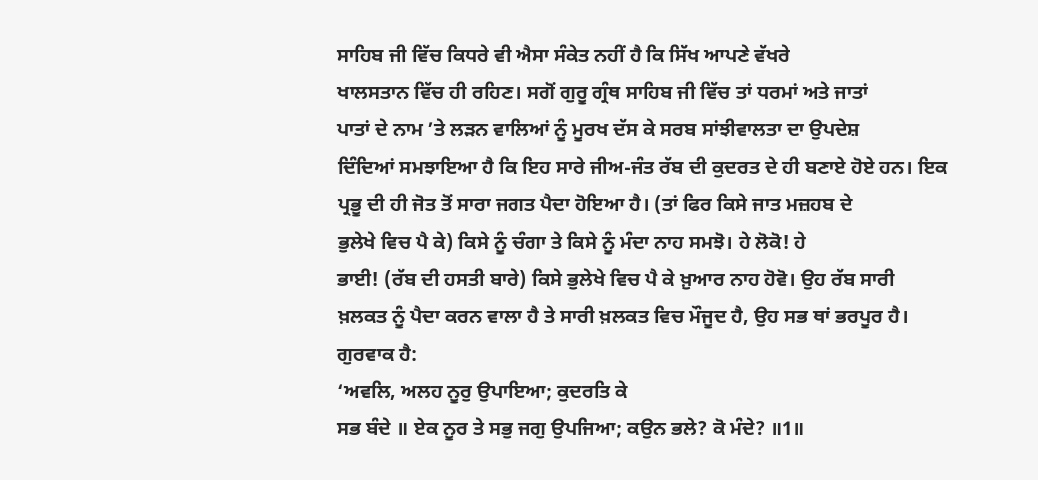ਸਾਹਿਬ ਜੀ ਵਿੱਚ ਕਿਧਰੇ ਵੀ ਐਸਾ ਸੰਕੇਤ ਨਹੀਂ ਹੈ ਕਿ ਸਿੱਖ ਆਪਣੇ ਵੱਖਰੇ
ਖਾਲਸਤਾਨ ਵਿੱਚ ਹੀ ਰਹਿਣ। ਸਗੋਂ ਗੁਰੂ ਗ੍ਰੰਥ ਸਾਹਿਬ ਜੀ ਵਿੱਚ ਤਾਂ ਧਰਮਾਂ ਅਤੇ ਜਾਤਾਂ
ਪਾਤਾਂ ਦੇ ਨਾਮ ’ਤੇ ਲੜਨ ਵਾਲਿਆਂ ਨੂੰ ਮੂਰਖ ਦੱਸ ਕੇ ਸਰਬ ਸਾਂਝੀਵਾਲਤਾ ਦਾ ਉਪਦੇਸ਼
ਦਿੰਦਿਆਂ ਸਮਝਾਇਆ ਹੈ ਕਿ ਇਹ ਸਾਰੇ ਜੀਅ-ਜੰਤ ਰੱਬ ਦੀ ਕੁਦਰਤ ਦੇ ਹੀ ਬਣਾਏ ਹੋਏ ਹਨ। ਇਕ
ਪ੍ਰਭੂ ਦੀ ਹੀ ਜੋਤ ਤੋਂ ਸਾਰਾ ਜਗਤ ਪੈਦਾ ਹੋਇਆ ਹੈ। (ਤਾਂ ਫਿਰ ਕਿਸੇ ਜਾਤ ਮਜ਼ਹਬ ਦੇ
ਭੁਲੇਖੇ ਵਿਚ ਪੈ ਕੇ) ਕਿਸੇ ਨੂੰ ਚੰਗਾ ਤੇ ਕਿਸੇ ਨੂੰ ਮੰਦਾ ਨਾਹ ਸਮਝੋ। ਹੇ ਲੋਕੋ! ਹੇ
ਭਾਈ! (ਰੱਬ ਦੀ ਹਸਤੀ ਬਾਰੇ) ਕਿਸੇ ਭੁਲੇਖੇ ਵਿਚ ਪੈ ਕੇ ਖ਼ੁਆਰ ਨਾਹ ਹੋਵੋ। ਉਹ ਰੱਬ ਸਾਰੀ
ਖ਼ਲਕਤ ਨੂੰ ਪੈਦਾ ਕਰਨ ਵਾਲਾ ਹੈ ਤੇ ਸਾਰੀ ਖ਼ਲਕਤ ਵਿਚ ਮੌਜੂਦ ਹੈ, ਉਹ ਸਭ ਥਾਂ ਭਰਪੂਰ ਹੈ।
ਗੁਰਵਾਕ ਹੈ:
‘ਅਵਲਿ, ਅਲਹ ਨੂਰੁ ਉਪਾਇਆ; ਕੁਦਰਤਿ ਕੇ
ਸਭ ਬੰਦੇ ॥ ਏਕ ਨੂਰ ਤੇ ਸਭੁ ਜਗੁ ਉਪਜਿਆ; ਕਉਨ ਭਲੇ? ਕੋ ਮੰਦੇ? ॥1॥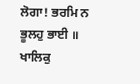ਲੋਗਾ! ਭਰਮਿ ਨ
ਭੂਲਹੁ ਭਾਈ ॥ ਖਾਲਿਕੁ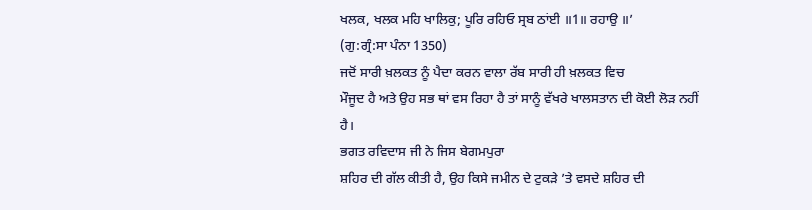ਖਲਕ, ਖਲਕ ਮਹਿ ਖਾਲਿਕੁ; ਪੂਰਿ ਰਹਿਓ ਸ੍ਰਬ ਠਾਂਈ ॥1॥ ਰਹਾਉ ॥’
(ਗੁ:ਗ੍ਰੰ:ਸਾ ਪੰਨਾ 1350)
ਜਦੋਂ ਸਾਰੀ ਖ਼ਲਕਤ ਨੂੰ ਪੈਦਾ ਕਰਨ ਵਾਲਾ ਰੱਬ ਸਾਰੀ ਹੀ ਖ਼ਲਕਤ ਵਿਚ
ਮੌਜੂਦ ਹੈ ਅਤੇ ਉਹ ਸਭ ਥਾਂ ਵਸ ਰਿਹਾ ਹੈ ਤਾਂ ਸਾਨੂੰ ਵੱਖਰੇ ਖਾਲਸਤਾਨ ਦੀ ਕੋਈ ਲੋੜ ਨਹੀਂ
ਹੈ।
ਭਗਤ ਰਵਿਦਾਸ ਜੀ ਨੇ ਜਿਸ ਬੇਗਮਪੁਰਾ
ਸ਼ਹਿਰ ਦੀ ਗੱਲ ਕੀਤੀ ਹੈ, ਉਹ ਕਿਸੇ ਜਮੀਨ ਦੇ ਟੁਕੜੇ ’ਤੇ ਵਸਦੇ ਸ਼ਹਿਰ ਦੀ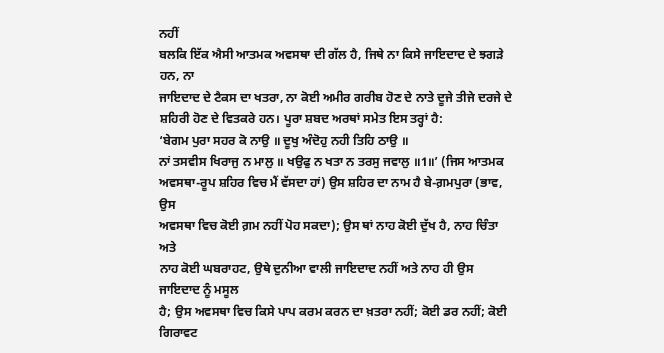ਨਹੀਂ
ਬਲਕਿ ਇੱਕ ਐਸੀ ਆਤਮਕ ਅਵਸਥਾ ਦੀ ਗੱਲ ਹੈ, ਜਿਥੇ ਨਾ ਕਿਸੇ ਜਾਇਦਾਦ ਦੇ ਝਗੜੇ ਹਨ, ਨਾ
ਜਾਇਦਾਦ ਦੇ ਟੈਕਸ ਦਾ ਖਤਰਾ, ਨਾ ਕੋਈ ਅਮੀਰ ਗਰੀਬ ਹੋਣ ਦੇ ਨਾਤੇ ਦੂਜੇ ਤੀਜੇ ਦਰਜੇ ਦੇ
ਸ਼ਹਿਰੀ ਹੋਣ ਦੇ ਵਿਤਕਰੇ ਹਨ। ਪੂਰਾ ਸ਼ਬਦ ਅਰਥਾਂ ਸਮੇਤ ਇਸ ਤਰ੍ਹਾਂ ਹੈ:
‘ਬੇਗਮ ਪੁਰਾ ਸਹਰ ਕੋ ਨਾਉ ॥ ਦੂਖੁ ਅੰਦੋਹੁ ਨਹੀ ਤਿਹਿ ਠਾਉ ॥
ਨਾਂ ਤਸਵੀਸ ਖਿਰਾਜੁ ਨ ਮਾਲੁ ॥ ਖਉਫੁ ਨ ਖਤਾ ਨ ਤਰਸੁ ਜਵਾਲੁ ॥1॥’ (ਜਿਸ ਆਤਮਕ
ਅਵਸਥਾ-ਰੂਪ ਸ਼ਹਿਰ ਵਿਚ ਮੈਂ ਵੱਸਦਾ ਹਾਂ) ਉਸ ਸ਼ਹਿਰ ਦਾ ਨਾਮ ਹੈ ਬੇ-ਗ਼ਮਪੁਰਾ (ਭਾਵ, ਉਸ
ਅਵਸਥਾ ਵਿਚ ਕੋਈ ਗ਼ਮ ਨਹੀਂ ਪੋਹ ਸਕਦਾ); ਉਸ ਥਾਂ ਨਾਹ ਕੋਈ ਦੁੱਖ ਹੈ, ਨਾਹ ਚਿੰਤਾ ਅਤੇ
ਨਾਹ ਕੋਈ ਘਬਰਾਹਟ, ਉਥੇ ਦੁਨੀਆ ਵਾਲੀ ਜਾਇਦਾਦ ਨਹੀਂ ਅਤੇ ਨਾਹ ਹੀ ਉਸ ਜਾਇਦਾਦ ਨੂੰ ਮਸੂਲ
ਹੈ; ਉਸ ਅਵਸਥਾ ਵਿਚ ਕਿਸੇ ਪਾਪ ਕਰਮ ਕਰਨ ਦਾ ਖ਼ਤਰਾ ਨਹੀਂ; ਕੋਈ ਡਰ ਨਹੀਂ; ਕੋਈ ਗਿਰਾਵਟ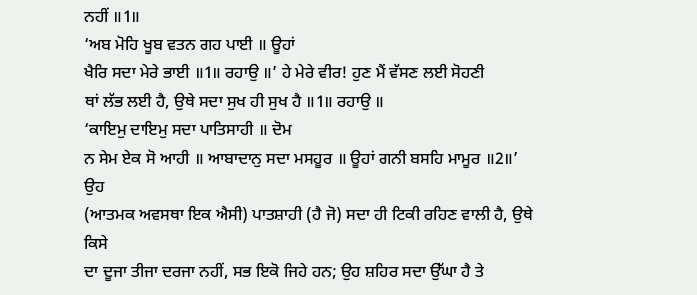ਨਹੀਂ ॥1॥
‘ਅਬ ਮੋਹਿ ਖੂਬ ਵਤਨ ਗਹ ਪਾਈ ॥ ਊਹਾਂ
ਖੈਰਿ ਸਦਾ ਮੇਰੇ ਭਾਈ ॥1॥ ਰਹਾਉ ॥’ ਹੇ ਮੇਰੇ ਵੀਰ! ਹੁਣ ਮੈਂ ਵੱਸਣ ਲਈ ਸੋਹਣੀ
ਥਾਂ ਲੱਭ ਲਈ ਹੈ, ਉਥੇ ਸਦਾ ਸੁਖ ਹੀ ਸੁਖ ਹੈ ॥1॥ ਰਹਾਉ ॥
‘ਕਾਇਮੁ ਦਾਇਮੁ ਸਦਾ ਪਾਤਿਸਾਹੀ ॥ ਦੋਮ
ਨ ਸੇਮ ਏਕ ਸੋ ਆਹੀ ॥ ਆਬਾਦਾਨੁ ਸਦਾ ਮਸਹੂਰ ॥ ਊਹਾਂ ਗਨੀ ਬਸਹਿ ਮਾਮੂਰ ॥2॥’ ਉਹ
(ਆਤਮਕ ਅਵਸਥਾ ਇਕ ਐਸੀ) ਪਾਤਸ਼ਾਹੀ (ਹੈ ਜੋ) ਸਦਾ ਹੀ ਟਿਕੀ ਰਹਿਣ ਵਾਲੀ ਹੈ, ਉਥੇ ਕਿਸੇ
ਦਾ ਦੂਜਾ ਤੀਜਾ ਦਰਜਾ ਨਹੀਂ, ਸਭ ਇਕੋ ਜਿਹੇ ਹਨ; ਉਹ ਸ਼ਹਿਰ ਸਦਾ ਉੱਘਾ ਹੈ ਤੇ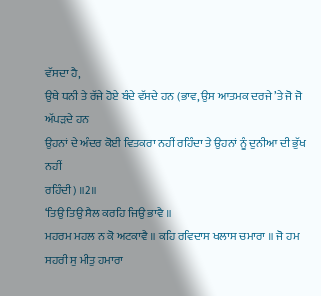ਵੱਸਦਾ ਹੈ,
ਉਥੇ ਧਨੀ ਤੇ ਰੱਜੇ ਹੋਏ ਬੰਦੇ ਵੱਸਦੇ ਹਨ (ਭਾਵ, ਉਸ ਆਤਮਕ ਦਰਜੇ ’ਤੇ ਜੋ ਜੋ ਅੱਪੜਦੇ ਹਨ
ਉਹਨਾਂ ਦੇ ਅੰਦਰ ਕੋਈ ਵਿਤਕਰਾ ਨਹੀਂ ਰਹਿੰਦਾ ਤੇ ਉਹਨਾਂ ਨੂੰ ਦੁਨੀਆ ਦੀ ਭੁੱਖ ਨਹੀਂ
ਰਹਿੰਦੀ) ॥2॥
‘ਤਿਉ ਤਿਉ ਸੈਲ ਕਰਹਿ ਜਿਉ ਭਾਵੈ ॥
ਮਹਰਮ ਮਹਲ ਨ ਕੋ ਅਟਕਾਵੈ ॥ ਕਹਿ ਰਵਿਦਾਸ ਖਲਾਸ ਚਮਾਰਾ ॥ ਜੋ ਹਮ ਸਹਰੀ ਸੁ ਮੀਤੁ ਹਮਾਰਾ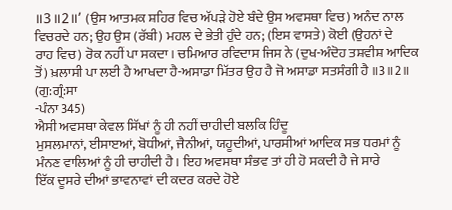॥3॥2॥’ (ਉਸ ਆਤਮਕ ਸ਼ਹਿਰ ਵਿਚ ਅੱਪੜੇ ਹੋਏ ਬੰਦੇ ਉਸ ਅਵਸਥਾ ਵਿਚ) ਅਨੰਦ ਨਾਲ
ਵਿਚਰਦੇ ਹਨ; ਉਹ ਉਸ (ਰੱਬੀ) ਮਹਲ ਦੇ ਭੇਤੀ ਹੁੰਦੇ ਹਨ; (ਇਸ ਵਾਸਤੇ) ਕੋਈ (ਉਹਨਾਂ ਦੇ
ਰਾਹ ਵਿਚ) ਰੋਕ ਨਹੀਂ ਪਾ ਸਕਦਾ। ਚਮਿਆਰ ਰਵਿਦਾਸ ਜਿਸ ਨੇ (ਦੁਖ-ਅੰਦੋਹ ਤਸ਼ਵੀਸ਼ ਆਦਿਕ
ਤੋਂ) ਖ਼ਲਾਸੀ ਪਾ ਲਈ ਹੈ ਆਖਦਾ ਹੈ-ਅਸਾਡਾ ਮਿੱਤਰ ਉਹ ਹੈ ਜੋ ਅਸਾਡਾ ਸਤਸੰਗੀ ਹੈ ॥3॥2॥ (ਗੁ:ਗ੍ਰੰ:ਸਾ
-ਪੰਨਾ 345)
ਐਸੀ ਅਵਸਥਾ ਕੇਵਲ ਸਿੱਖਾਂ ਨੂੰ ਹੀ ਨਹੀਂ ਚਾਹੀਦੀ ਬਲਕਿ ਹਿੰਦੂ
ਮੁਸਲਮਾਨਾਂ, ਈਸਾੲਆਂ, ਬੋਧੀਆਂ, ਜੈਨੀਆਂ, ਯਹੂਦੀਆਂ, ਪਾਰਸੀਆਂ ਆਦਿਕ ਸਭ ਧਰਮਾਂ ਨੂੰ
ਮੰਨਣ ਵਾਲਿਆਂ ਨੂੰ ਹੀ ਚਾਹੀਦੀ ਹੈ। ਇਹ ਅਵਸਥਾ ਸੰਭਵ ਤਾਂ ਹੀ ਹੋ ਸਕਦੀ ਹੈ ਜੇ ਸਾਰੇ
ਇੱਕ ਦੂਸਰੇ ਦੀਆਂ ਭਾਵਨਾਵਾਂ ਦੀ ਕਦਰ ਕਰਦੇ ਹੋਏ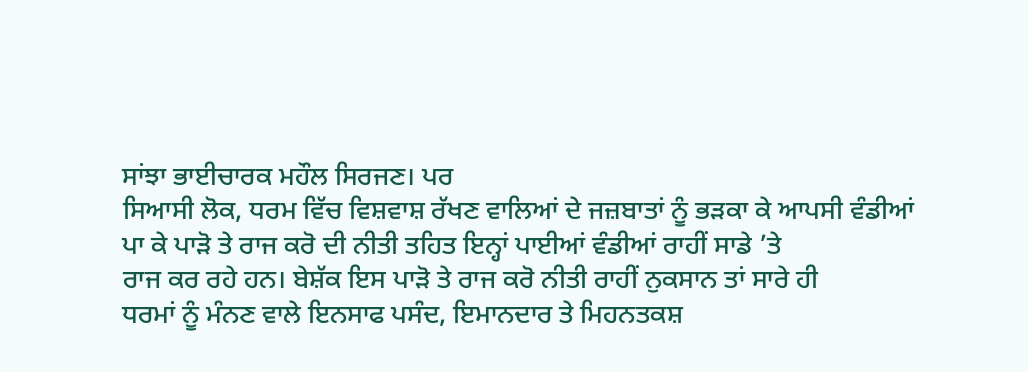ਸਾਂਝਾ ਭਾਈਚਾਰਕ ਮਹੌਲ ਸਿਰਜਣ। ਪਰ
ਸਿਆਸੀ ਲੋਕ, ਧਰਮ ਵਿੱਚ ਵਿਸ਼ਵਾਸ਼ ਰੱਖਣ ਵਾਲਿਆਂ ਦੇ ਜਜ਼ਬਾਤਾਂ ਨੂੰ ਭੜਕਾ ਕੇ ਆਪਸੀ ਵੰਡੀਆਂ
ਪਾ ਕੇ ਪਾੜੋ ਤੇ ਰਾਜ ਕਰੋ ਦੀ ਨੀਤੀ ਤਹਿਤ ਇਨ੍ਹਾਂ ਪਾਈਆਂ ਵੰਡੀਆਂ ਰਾਹੀਂ ਸਾਡੇ ’ਤੇ
ਰਾਜ ਕਰ ਰਹੇ ਹਨ। ਬੇਸ਼ੱਕ ਇਸ ਪਾੜੋ ਤੇ ਰਾਜ ਕਰੋ ਨੀਤੀ ਰਾਹੀਂ ਨੁਕਸਾਨ ਤਾਂ ਸਾਰੇ ਹੀ
ਧਰਮਾਂ ਨੂੰ ਮੰਨਣ ਵਾਲੇ ਇਨਸਾਫ ਪਸੰਦ, ਇਮਾਨਦਾਰ ਤੇ ਮਿਹਨਤਕਸ਼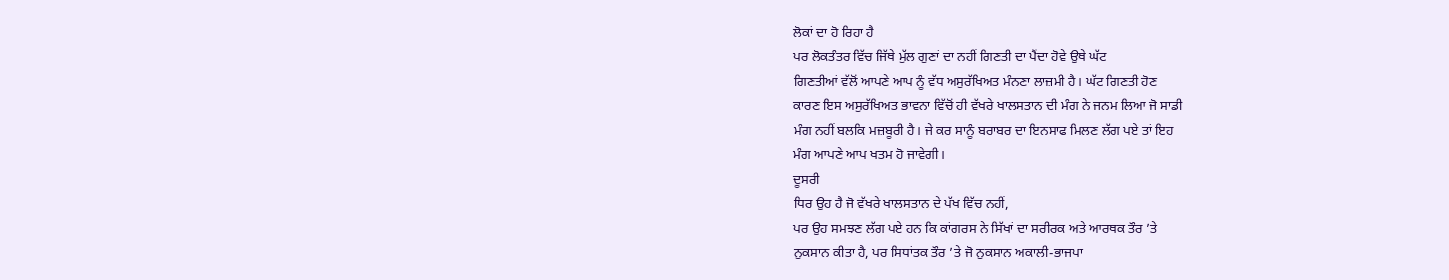ਲੋਕਾਂ ਦਾ ਹੋ ਰਿਹਾ ਹੈ
ਪਰ ਲੋਕਤੰਤਰ ਵਿੱਚ ਜਿੱਥੇ ਮੁੱਲ ਗੁਣਾਂ ਦਾ ਨਹੀਂ ਗਿਣਤੀ ਦਾ ਪੈਂਦਾ ਹੋਵੇ ਉਥੇ ਘੱਟ
ਗਿਣਤੀਆਂ ਵੱਲੋਂ ਆਪਣੇ ਆਪ ਨੂੰ ਵੱਧ ਅਸੁਰੱਖਿਅਤ ਮੰਨਣਾ ਲਾਜ਼ਮੀ ਹੈ। ਘੱਟ ਗਿਣਤੀ ਹੋਣ
ਕਾਰਣ ਇਸ ਅਸੁਰੱਖਿਅਤ ਭਾਵਨਾ ਵਿੱਚੋਂ ਹੀ ਵੱਖਰੇ ਖਾਲਸਤਾਨ ਦੀ ਮੰਗ ਨੇ ਜਨਮ ਲਿਆ ਜੋ ਸਾਡੀ
ਮੰਗ ਨਹੀਂ ਬਲਕਿ ਮਜ਼ਬੂਰੀ ਹੈ। ਜੇ ਕਰ ਸਾਨੂੰ ਬਰਾਬਰ ਦਾ ਇਨਸਾਫ ਮਿਲਣ ਲੱਗ ਪਏ ਤਾਂ ਇਹ
ਮੰਗ ਆਪਣੇ ਆਪ ਖਤਮ ਹੋ ਜਾਵੇਗੀ।
ਦੂਸਰੀ
ਧਿਰ ਉਹ ਹੈ ਜੋ ਵੱਖਰੇ ਖਾਲਸਤਾਨ ਦੇ ਪੱਖ ਵਿੱਚ ਨਹੀਂ,
ਪਰ ਉਹ ਸਮਝਣ ਲੱਗ ਪਏ ਹਨ ਕਿ ਕਾਂਗਰਸ ਨੇ ਸਿੱਖਾਂ ਦਾ ਸਰੀਰਕ ਅਤੇ ਆਰਥਕ ਤੌਰ ’ਤੇ
ਨੁਕਸਾਨ ਕੀਤਾ ਹੈ, ਪਰ ਸਿਧਾਂਤਕ ਤੌਰ ’ਤੇ ਜੋ ਨੁਕਸਾਨ ਅਕਾਲੀ-ਭਾਜਪਾ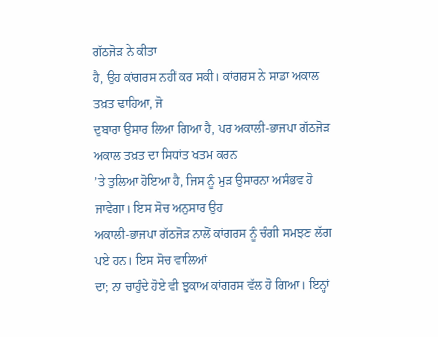ਗੱਠਜੋੜ ਨੇ ਕੀਤਾ
ਹੈ, ਉਹ ਕਾਂਗਰਸ ਨਹੀਂ ਕਰ ਸਕੀ। ਕਾਂਗਰਸ ਨੇ ਸਾਡਾ ਅਕਾਲ ਤਖ਼ਤ ਢਾਹਿਆ, ਜੋ
ਦੁਬਾਰਾ ਉਸਾਰ ਲਿਆ ਗਿਆ ਹੈ, ਪਰ ਅਕਾਲੀ-ਭਾਜਪਾ ਗੱਠਜੋੜ ਅਕਾਲ ਤਖ਼ਤ ਦਾ ਸਿਧਾਂਤ ਖਤਮ ਕਰਨ
’ਤੇ ਤੁਲਿਆ ਹੋਇਆ ਹੈ, ਜਿਸ ਨੂੰ ਮੁੜ ਉਸਾਰਨਾ ਅਸੰਭਵ ਹੋ ਜਾਵੇਗਾ। ਇਸ ਸੋਚ ਅਨੁਸਾਰ ਉਹ
ਅਕਾਲੀ-ਭਾਜਪਾ ਗੱਠਜੋੜ ਨਾਲੋਂ ਕਾਂਗਰਸ ਨੂੰ ਚੰਗੀ ਸਮਝਣ ਲੱਗ ਪਏ ਹਨ। ਇਸ ਸੋਚ ਵਾਲਿਆਂ
ਦਾ; ਨਾ ਚਾਹੁੰਦੇ ਹੋਏ ਵੀ ਝੁਕਾਅ ਕਾਂਗਰਸ ਵੱਲ ਹੋ ਗਿਆ। ਇਨ੍ਹਾਂ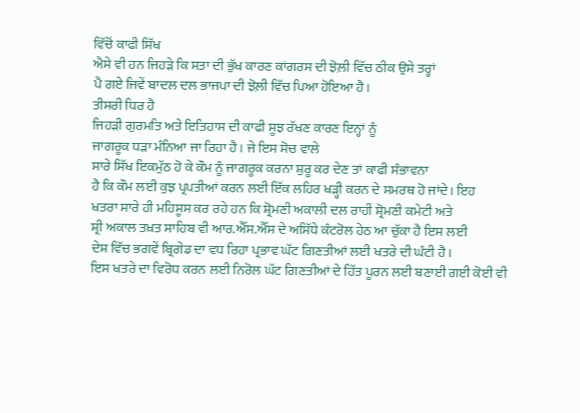ਵਿੱਚੋਂ ਕਾਫੀ ਸਿੱਖ
ਐਸੇ ਵੀ ਹਨ ਜਿਹੜੇ ਕਿ ਸਤਾ ਦੀ ਭੁੱਖ ਕਾਰਣ ਕਾਂਗਰਸ ਦੀ ਝੋਲ਼ੀ ਵਿੱਚ ਠੀਕ ਉਸੇ ਤਰ੍ਹਾਂ
ਪੈ ਗਏ ਜਿਵੇਂ ਬਾਦਲ ਦਲ ਭਾਜਪਾ ਦੀ ਝੋਲ਼ੀ ਵਿੱਚ ਪਿਆ ਹੋਇਆ ਹੈ।
ਤੀਸਰੀ ਧਿਰ ਹੈ
ਜਿਹੜੀ ਗੁਰਮਤਿ ਅਤੇ ਇਤਿਹਾਸ ਦੀ ਕਾਫੀ ਸੂਝ ਰੱਖਣ ਕਾਰਣ ਇਨ੍ਹਾਂ ਨੂੰ
ਜਾਗਰੂਕ ਧੜਾ ਮੰਨਿਆ ਜਾ ਰਿਹਾ ਹੈ। ਜੇ ਇਸ ਸੋਚ ਵਾਲੇ
ਸਾਰੇ ਸਿੱਖ ਇਕਮੁੱਠ ਹੋ ਕੇ ਕੌਮ ਨੂੰ ਜਾਗਰੂਕ ਕਰਨਾ ਸ਼ੁਰੂ ਕਰ ਦੇਣ ਤਾਂ ਕਾਫੀ ਸੰਭਾਵਨਾ
ਹੈ ਕਿ ਕੌਮ ਲਈ ਕੁਝ ਪ੍ਰਪਤੀਆਂ ਕਰਨ ਲਈ ਇੱਕ ਲਹਿਰ ਖੜ੍ਹੀ ਕਰਨ ਦੇ ਸਮਰਥ ਹੋ ਜਾਂਦੇ। ਇਹ
ਖਤਰਾ ਸਾਰੇ ਹੀ ਮਹਿਸੂਸ ਕਰ ਰਹੇ ਹਨ ਕਿ ਸ਼੍ਰੋਮਣੀ ਅਕਾਲੀ ਦਲ ਰਾਹੀਂ ਸ਼੍ਰੋਮਣੀ ਕਮੇਟੀ ਅਤੇ
ਸ਼੍ਰੀ ਅਕਾਲ ਤਖ਼ਤ ਸਾਹਿਬ ਵੀ ਆਰ.ਐੱਸ.ਐੱਸ ਦੇ ਅਸਿੱਧੇ ਕੰਟਰੋਲ ਹੇਠ ਆ ਚੁੱਕਾ ਹੈ ਇਸ ਲਈ
ਦੇਸ਼ ਵਿੱਚ ਭਗਵੇਂ ਬ੍ਰਿਗੇਡ ਦਾ ਵਧ ਰਿਹਾ ਪ੍ਰਭਾਵ ਘੱਟ ਗਿਣਤੀਆਂ ਲਈ ਖਤਰੇ ਦੀ ਘੰਟੀ ਹੈ।
ਇਸ ਖਤਰੇ ਦਾ ਵਿਰੋਧ ਕਰਨ ਲਈ ਨਿਰੋਲ ਘੱਟ ਗਿਣਤੀਆਂ ਦੇ ਹਿੱਤ ਪੂਰਨ ਲਈ ਬਣਾਈ ਗਈ ਕੋਈ ਵੀ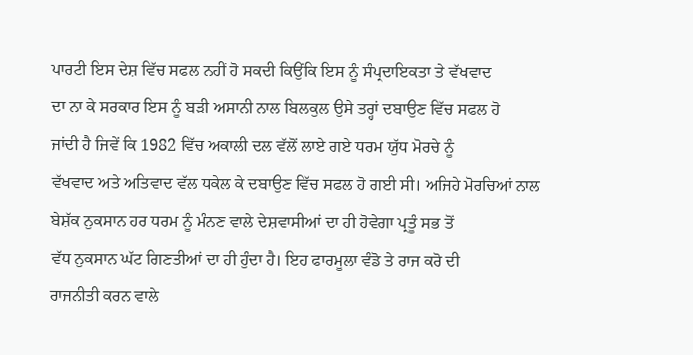ਪਾਰਟੀ ਇਸ ਦੇਸ਼ ਵਿੱਚ ਸਫਲ ਨਹੀਂ ਹੋ ਸਕਦੀ ਕਿਉਂਕਿ ਇਸ ਨੂੰ ਸੰਪ੍ਰਦਾਇਕਤਾ ਤੇ ਵੱਖਵਾਦ
ਦਾ ਨਾ ਕੇ ਸਰਕਾਰ ਇਸ ਨੂੰ ਬੜੀ ਅਸਾਨੀ ਨਾਲ ਬਿਲਕੁਲ ਉਸੇ ਤਰ੍ਹਾਂ ਦਬਾਉਣ ਵਿੱਚ ਸਫਲ ਹੋ
ਜਾਂਦੀ ਹੈ ਜਿਵੇਂ ਕਿ 1982 ਵਿੱਚ ਅਕਾਲੀ ਦਲ ਵੱਲੋਂ ਲਾਏ ਗਏ ਧਰਮ ਯੁੱਧ ਮੋਰਚੇ ਨੂੰ
ਵੱਖਵਾਦ ਅਤੇ ਅਤਿਵਾਦ ਵੱਲ ਧਕੇਲ ਕੇ ਦਬਾਉਣ ਵਿੱਚ ਸਫਲ ਹੋ ਗਈ ਸੀ। ਅਜਿਹੇ ਮੋਰਚਿਆਂ ਨਾਲ
ਬੇਸ਼ੱਕ ਨੁਕਸਾਨ ਹਰ ਧਰਮ ਨੂੰ ਮੰਨਣ ਵਾਲੇ ਦੇਸ਼ਵਾਸੀਆਂ ਦਾ ਹੀ ਹੋਵੇਗਾ ਪ੍ਰਤੂੰ ਸਭ ਤੋਂ
ਵੱਧ ਨੁਕਸਾਨ ਘੱਟ ਗਿਣਤੀਆਂ ਦਾ ਹੀ ਹੁੰਦਾ ਹੈ। ਇਹ ਫਾਰਮੂਲਾ ਵੰਡੋ ਤੇ ਰਾਜ ਕਰੋ ਦੀ
ਰਾਜਨੀਤੀ ਕਰਨ ਵਾਲੇ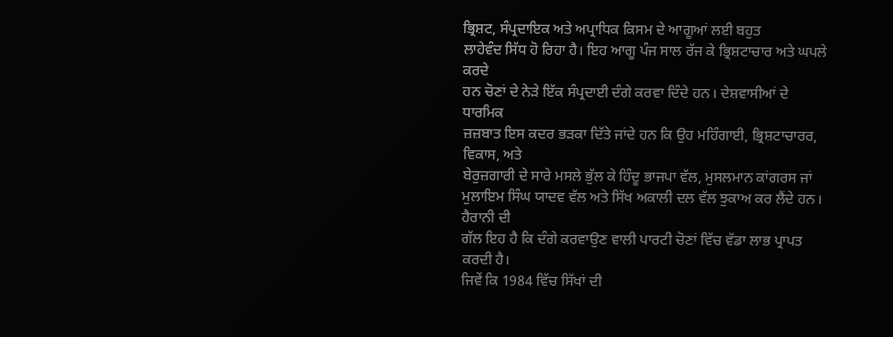ਭ੍ਰਿਸ਼ਟ, ਸੰਪ੍ਰਦਾਇਕ ਅਤੇ ਅਪ੍ਰਾਧਿਕ ਕਿਸਮ ਦੇ ਆਗੂਆਂ ਲਈ ਬਹੁਤ
ਲਾਹੇਵੰਦ ਸਿੱਧ ਹੋ ਰਿਹਾ ਹੈ। ਇਹ ਆਗੂ ਪੰਜ ਸਾਲ ਰੱਜ ਕੇ ਭ੍ਰਿਸ਼ਟਾਚਾਰ ਅਤੇ ਘਪਲੇ ਕਰਦੇ
ਹਨ ਚੋਣਾਂ ਦੇ ਨੇੜੇ ਇੱਕ ਸੰਪ੍ਰਦਾਈ ਦੰਗੇ ਕਰਵਾ ਦਿੰਦੇ ਹਨ। ਦੇਸ਼ਵਾਸੀਆਂ ਦੇ ਧਾਰਮਿਕ
ਜ਼ਜ਼ਬਾਤ ਇਸ ਕਦਰ ਭੜਕਾ ਦਿੱਤੇ ਜਾਂਦੇ ਹਨ ਕਿ ਉਹ ਮਹਿੰਗਾਈ, ਭ੍ਰਿਸ਼ਟਾਚਾਰਰ, ਵਿਕਾਸ, ਅਤੇ
ਬੇਰੁਜ਼ਗਾਰੀ ਦੇ ਸਾਰੇ ਮਸਲੇ ਭੁੱਲ ਕੇ ਹਿੰਦੂ ਭਾਜਪਾ ਵੱਲ, ਮੁਸਲਮਾਨ ਕਾਂਗਰਸ ਜਾਂ
ਮੁਲਾਇਮ ਸਿੰਘ ਯਾਦਵ ਵੱਲ ਅਤੇ ਸਿੱਖ ਅਕਾਲੀ ਦਲ ਵੱਲ ਝੁਕਾਅ ਕਰ ਲੈਂਦੇ ਹਨ।
ਹੈਰਾਨੀ ਦੀ
ਗੱਲ ਇਹ ਹੈ ਕਿ ਦੰਗੇ ਕਰਵਾਉਣ ਵਾਲੀ ਪਾਰਟੀ ਚੋਣਾਂ ਵਿੱਚ ਵੱਡਾ ਲਾਭ ਪ੍ਰਾਪਤ ਕਰਦੀ ਹੈ।
ਜਿਵੇਂ ਕਿ 1984 ਵਿੱਚ ਸਿੱਖਾਂ ਦੀ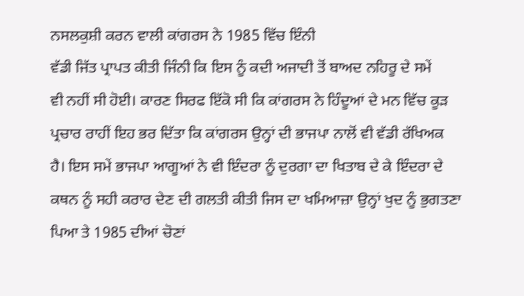ਨਸਲਕੁਸ਼ੀ ਕਰਨ ਵਾਲੀ ਕਾਂਗਰਸ ਨੇ 1985 ਵਿੱਚ ਇੰਨੀ
ਵੱਡੀ ਜਿੱਤ ਪ੍ਰਾਪਤ ਕੀਤੀ ਜਿੰਨੀ ਕਿ ਇਸ ਨੂੰ ਕਦੀ ਅਜਾਦੀ ਤੋਂ ਬਾਅਦ ਨਹਿਰੂ ਦੇ ਸਮੇਂ
ਵੀ ਨਹੀਂ ਸੀ ਹੋਈ। ਕਾਰਣ ਸਿਰਫ ਇੱਕੋ ਸੀ ਕਿ ਕਾਂਗਰਸ ਨੇ ਹਿੰਦੂਆਂ ਦੇ ਮਨ ਵਿੱਚ ਕੂੜ
ਪ੍ਰਚਾਰ ਰਾਹੀਂ ਇਹ ਭਰ ਦਿੱਤਾ ਕਿ ਕਾਂਗਰਸ ਉਨ੍ਹਾਂ ਦੀ ਭਾਜਪਾ ਨਾਲੋਂ ਵੀ ਵੱਡੀ ਰੱਖਿਅਕ
ਹੈ। ਇਸ ਸਮੇਂ ਭਾਜਪਾ ਆਗੂਆਂ ਨੇ ਵੀ ਇੰਦਰਾ ਨੂੰ ਦੁਰਗਾ ਦਾ ਖਿਤਾਬ ਦੇ ਕੇ ਇੰਦਰਾ ਦੇ
ਕਥਨ ਨੂੰ ਸਹੀ ਕਰਾਰ ਦੇਣ ਦੀ ਗਲਤੀ ਕੀਤੀ ਜਿਸ ਦਾ ਖਮਿਆਜ਼ਾ ਉਨ੍ਹਾਂ ਖੁਦ ਨੂੰ ਭੁਗਤਣਾ
ਪਿਆ ਤੇ 1985 ਦੀਆਂ ਚੋਣਾਂ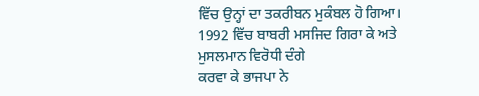ਵਿੱਚ ਉਨ੍ਹਾਂ ਦਾ ਤਕਰੀਬਨ ਮੁਕੰਬਲ ਹੋ ਗਿਆ।
1992 ਵਿੱਚ ਬਾਬਰੀ ਮਸਜਿਦ ਗਿਰਾ ਕੇ ਅਤੇ ਮੁਸਲਮਾਨ ਵਿਰੋਧੀ ਦੰਗੇ
ਕਰਵਾ ਕੇ ਭਾਜਪਾ ਨੇ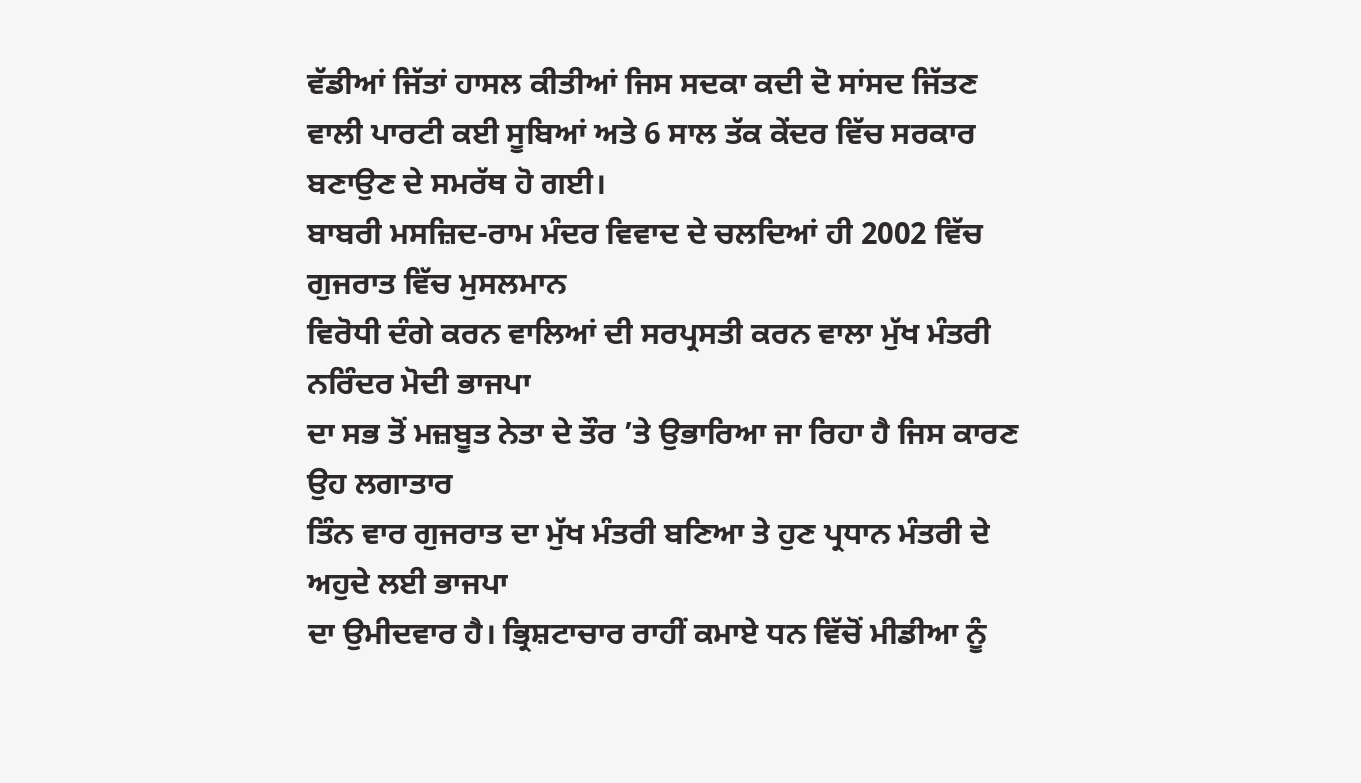ਵੱਡੀਆਂ ਜਿੱਤਾਂ ਹਾਸਲ ਕੀਤੀਆਂ ਜਿਸ ਸਦਕਾ ਕਦੀ ਦੋ ਸਾਂਸਦ ਜਿੱਤਣ
ਵਾਲੀ ਪਾਰਟੀ ਕਈ ਸੂਬਿਆਂ ਅਤੇ 6 ਸਾਲ ਤੱਕ ਕੇਂਦਰ ਵਿੱਚ ਸਰਕਾਰ ਬਣਾਉਣ ਦੇ ਸਮਰੱਥ ਹੋ ਗਈ।
ਬਾਬਰੀ ਮਸਜ਼ਿਦ-ਰਾਮ ਮੰਦਰ ਵਿਵਾਦ ਦੇ ਚਲਦਿਆਂ ਹੀ 2002 ਵਿੱਚ ਗੁਜਰਾਤ ਵਿੱਚ ਮੁਸਲਮਾਨ
ਵਿਰੋਧੀ ਦੰਗੇ ਕਰਨ ਵਾਲਿਆਂ ਦੀ ਸਰਪ੍ਰਸਤੀ ਕਰਨ ਵਾਲਾ ਮੁੱਖ ਮੰਤਰੀ ਨਰਿੰਦਰ ਮੋਦੀ ਭਾਜਪਾ
ਦਾ ਸਭ ਤੋਂ ਮਜ਼ਬੂਤ ਨੇਤਾ ਦੇ ਤੌਰ ’ਤੇ ਉਭਾਰਿਆ ਜਾ ਰਿਹਾ ਹੈ ਜਿਸ ਕਾਰਣ ਉਹ ਲਗਾਤਾਰ
ਤਿੰਨ ਵਾਰ ਗੁਜਰਾਤ ਦਾ ਮੁੱਖ ਮੰਤਰੀ ਬਣਿਆ ਤੇ ਹੁਣ ਪ੍ਰਧਾਨ ਮੰਤਰੀ ਦੇ ਅਹੁਦੇ ਲਈ ਭਾਜਪਾ
ਦਾ ਉਮੀਦਵਾਰ ਹੈ। ਭ੍ਰਿਸ਼ਟਾਚਾਰ ਰਾਹੀਂ ਕਮਾਏ ਧਨ ਵਿੱਚੋਂ ਮੀਡੀਆ ਨੂੰ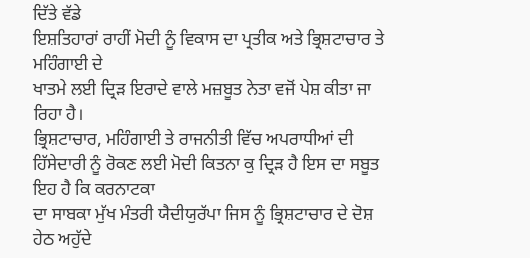ਦਿੱਤੇ ਵੱਡੇ
ਇਸ਼ਤਿਹਾਰਾਂ ਰਾਹੀਂ ਮੋਦੀ ਨੂੰ ਵਿਕਾਸ ਦਾ ਪ੍ਰਤੀਕ ਅਤੇ ਭ੍ਰਿਸ਼ਟਾਚਾਰ ਤੇ ਮਹਿੰਗਾਈ ਦੇ
ਖਾਤਮੇ ਲਈ ਦ੍ਰਿੜ ਇਰਾਦੇ ਵਾਲੇ ਮਜ਼ਬੂਤ ਨੇਤਾ ਵਜੋਂ ਪੇਸ਼ ਕੀਤਾ ਜਾ ਰਿਹਾ ਹੈ।
ਭ੍ਰਿਸ਼ਟਾਚਾਰ, ਮਹਿੰਗਾਈ ਤੇ ਰਾਜਨੀਤੀ ਵਿੱਚ ਅਪਰਾਧੀਆਂ ਦੀ
ਹਿੱਸੇਦਾਰੀ ਨੂੰ ਰੋਕਣ ਲਈ ਮੋਦੀ ਕਿਤਨਾ ਕੁ ਦ੍ਰਿੜ ਹੈ ਇਸ ਦਾ ਸਬੂਤ ਇਹ ਹੈ ਕਿ ਕਰਨਾਟਕਾ
ਦਾ ਸਾਬਕਾ ਮੁੱਖ ਮੰਤਰੀ ਯੈਦੀਯੁਰੱਪਾ ਜਿਸ ਨੂੰ ਭ੍ਰਿਸ਼ਟਾਚਾਰ ਦੇ ਦੋਸ਼ ਹੇਠ ਅਹੁੱਦੇ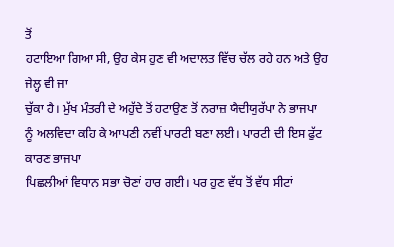ਤੋਂ
ਹਟਾਇਆ ਗਿਆ ਸੀ, ਉਹ ਕੇਸ ਹੁਣ ਵੀ ਅਦਾਲਤ ਵਿੱਚ ਚੱਲ ਰਹੇ ਹਨ ਅਤੇ ਉਹ ਜੇਲ੍ਹ ਵੀ ਜਾ
ਚੁੱਕਾ ਹੈ। ਮੁੱਖ ਮੰਤਰੀ ਦੇ ਅਹੁੱਦੇ ਤੋਂ ਹਟਾਉਣ ਤੋਂ ਨਰਾਜ਼ ਯੈਦੀਯੁਰੱਪਾ ਨੇ ਭਾਜਪਾ
ਨੂੰ ਅਲਵਿਦਾ ਕਹਿ ਕੇ ਆਪਣੀ ਨਵੀਂ ਪਾਰਟੀ ਬਣਾ ਲਈ। ਪਾਰਟੀ ਦੀ ਇਸ ਫੁੱਟ ਕਾਰਣ ਭਾਜਪਾ
ਪਿਛਲੀਆਂ ਵਿਧਾਨ ਸਭਾ ਚੋਣਾਂ ਹਾਰ ਗਈ। ਪਰ ਹੁਣ ਵੱਧ ਤੋਂ ਵੱਧ ਸੀਟਾਂ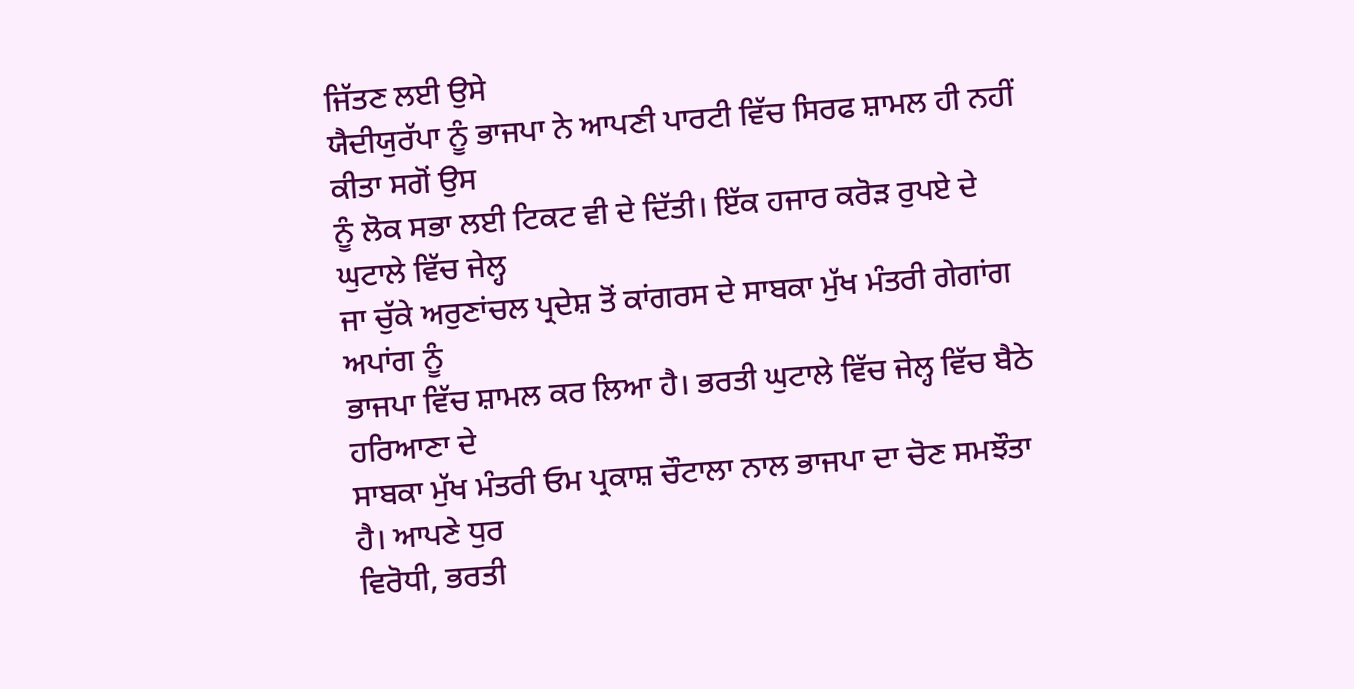ਜਿੱਤਣ ਲਈ ਉਸੇ
ਯੈਦੀਯੁਰੱਪਾ ਨੂੰ ਭਾਜਪਾ ਨੇ ਆਪਣੀ ਪਾਰਟੀ ਵਿੱਚ ਸਿਰਫ ਸ਼ਾਮਲ ਹੀ ਨਹੀਂ ਕੀਤਾ ਸਗੋਂ ਉਸ
ਨੂੰ ਲੋਕ ਸਭਾ ਲਈ ਟਿਕਟ ਵੀ ਦੇ ਦਿੱਤੀ। ਇੱਕ ਹਜਾਰ ਕਰੋੜ ਰੁਪਏ ਦੇ ਘੁਟਾਲੇ ਵਿੱਚ ਜੇਲ੍ਹ
ਜਾ ਚੁੱਕੇ ਅਰੁਣਾਂਚਲ ਪ੍ਰਦੇਸ਼ ਤੋਂ ਕਾਂਗਰਸ ਦੇ ਸਾਬਕਾ ਮੁੱਖ ਮੰਤਰੀ ਗੇਗਾਂਗ ਅਪਾਂਗ ਨੂੰ
ਭਾਜਪਾ ਵਿੱਚ ਸ਼ਾਮਲ ਕਰ ਲਿਆ ਹੈ। ਭਰਤੀ ਘੁਟਾਲੇ ਵਿੱਚ ਜੇਲ੍ਹ ਵਿੱਚ ਬੈਠੇ ਹਰਿਆਣਾ ਦੇ
ਸਾਬਕਾ ਮੁੱਖ ਮੰਤਰੀ ਓਮ ਪ੍ਰਕਾਸ਼ ਚੌਟਾਲਾ ਨਾਲ ਭਾਜਪਾ ਦਾ ਚੋਣ ਸਮਝੌਤਾ ਹੈ। ਆਪਣੇ ਧੁਰ
ਵਿਰੋਧੀ, ਭਰਤੀ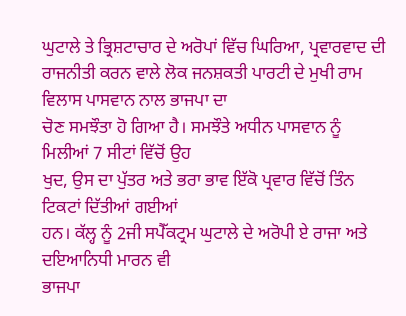ਘੁਟਾਲੇ ਤੇ ਭ੍ਰਿਸ਼ਟਾਚਾਰ ਦੇ ਅਰੋਪਾਂ ਵਿੱਚ ਘਿਰਿਆ, ਪ੍ਰਵਾਰਵਾਦ ਦੀ
ਰਾਜਨੀਤੀ ਕਰਨ ਵਾਲੇ ਲੋਕ ਜਨਸ਼ਕਤੀ ਪਾਰਟੀ ਦੇ ਮੁਖੀ ਰਾਮ ਵਿਲਾਸ ਪਾਸਵਾਨ ਨਾਲ ਭਾਜਪਾ ਦਾ
ਚੋਣ ਸਮਝੌਤਾ ਹੋ ਗਿਆ ਹੈ। ਸਮਝੌਤੇ ਅਧੀਨ ਪਾਸਵਾਨ ਨੂੰ ਮਿਲੀਆਂ 7 ਸੀਟਾਂ ਵਿੱਚੋਂ ਉਹ
ਖੁਦ, ਉਸ ਦਾ ਪੁੱਤਰ ਅਤੇ ਭਰਾ ਭਾਵ ਇੱਕੋ ਪ੍ਰਵਾਰ ਵਿੱਚੋਂ ਤਿੰਨ ਟਿਕਟਾਂ ਦਿੱਤੀਆਂ ਗਈਆਂ
ਹਨ। ਕੱਲ੍ਹ ਨੂੰ 2ਜੀ ਸਪੈੱਕਟ੍ਰਮ ਘੁਟਾਲੇ ਦੇ ਅਰੋਪੀ ਏ ਰਾਜਾ ਅਤੇ ਦਇਆਨਿਧੀ ਮਾਰਨ ਵੀ
ਭਾਜਪਾ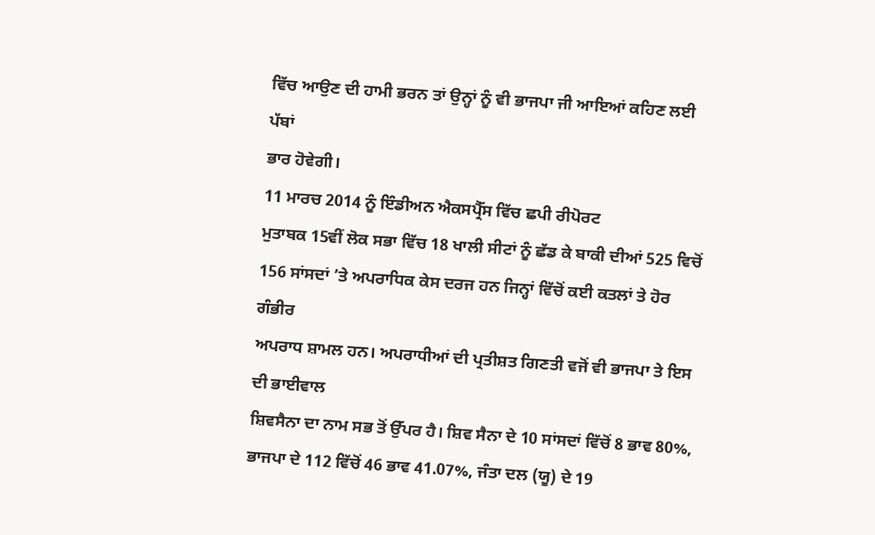ਵਿੱਚ ਆਉਣ ਦੀ ਹਾਮੀ ਭਰਨ ਤਾਂ ਉਨ੍ਹਾਂ ਨੂੰ ਵੀ ਭਾਜਪਾ ਜੀ ਆਇਆਂ ਕਹਿਣ ਲਈ ਪੱਬਾਂ
ਭਾਰ ਹੋਵੇਗੀ।
11 ਮਾਰਚ 2014 ਨੂੰ ਇੰਡੀਅਨ ਐਕਸਪ੍ਰੈੱਸ ਵਿੱਚ ਛਪੀ ਰੀਪੋਰਟ
ਮੁਤਾਬਕ 15ਵੀਂ ਲੋਕ ਸਭਾ ਵਿੱਚ 18 ਖਾਲੀ ਸੀਟਾਂ ਨੂੰ ਛੱਡ ਕੇ ਬਾਕੀ ਦੀਆਂ 525 ਵਿਚੋਂ
156 ਸਾਂਸਦਾਂ ’ਤੇ ਅਪਰਾਧਿਕ ਕੇਸ ਦਰਜ ਹਨ ਜਿਨ੍ਹਾਂ ਵਿੱਚੋਂ ਕਈ ਕਤਲਾਂ ਤੇ ਹੋਰ ਗੰਭੀਰ
ਅਪਰਾਧ ਸ਼ਾਮਲ ਹਨ। ਅਪਰਾਧੀਆਂ ਦੀ ਪ੍ਰਤੀਸ਼ਤ ਗਿਣਤੀ ਵਜੋਂ ਵੀ ਭਾਜਪਾ ਤੇ ਇਸ ਦੀ ਭਾਈਵਾਲ
ਸ਼ਿਵਸੈਨਾ ਦਾ ਨਾਮ ਸਭ ਤੋਂ ਉੱਪਰ ਹੈ। ਸ਼ਿਵ ਸੈਨਾ ਦੇ 10 ਸਾਂਸਦਾਂ ਵਿੱਚੋਂ 8 ਭਾਵ 80%,
ਭਾਜਪਾ ਦੇ 112 ਵਿੱਚੋਂ 46 ਭਾਵ 41.07%, ਜੰਤਾ ਦਲ (ਯੂ) ਦੇ 19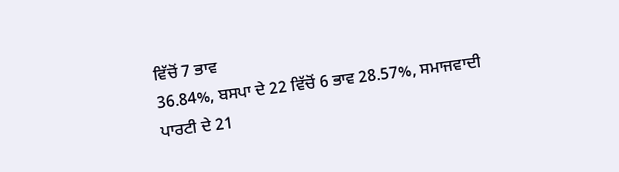ਵਿੱਚੋਂ 7 ਭਾਵ
36.84%, ਬਸਪਾ ਦੇ 22 ਵਿੱਚੋਂ 6 ਭਾਵ 28.57%, ਸਮਾਜਵਾਦੀ ਪਾਰਟੀ ਦੇ 21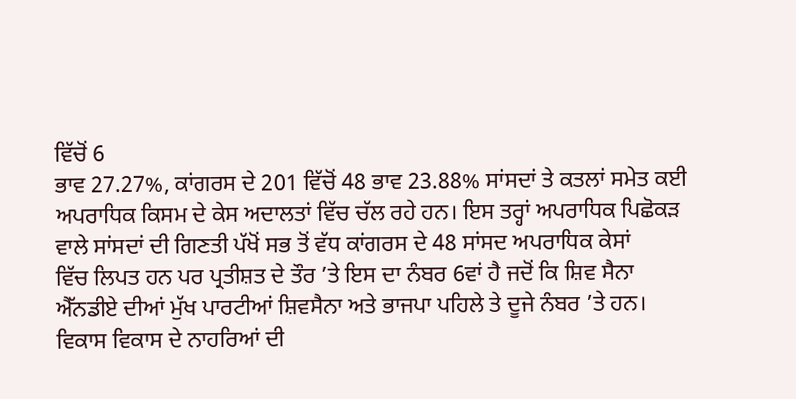ਵਿੱਚੋਂ 6
ਭਾਵ 27.27%, ਕਾਂਗਰਸ ਦੇ 201 ਵਿੱਚੋਂ 48 ਭਾਵ 23.88% ਸਾਂਸਦਾਂ ਤੇ ਕਤਲਾਂ ਸਮੇਤ ਕਈ
ਅਪਰਾਧਿਕ ਕਿਸਮ ਦੇ ਕੇਸ ਅਦਾਲਤਾਂ ਵਿੱਚ ਚੱਲ ਰਹੇ ਹਨ। ਇਸ ਤਰ੍ਹਾਂ ਅਪਰਾਧਿਕ ਪਿਛੋਕੜ
ਵਾਲੇ ਸਾਂਸਦਾਂ ਦੀ ਗਿਣਤੀ ਪੱਖੋਂ ਸਭ ਤੋਂ ਵੱਧ ਕਾਂਗਰਸ ਦੇ 48 ਸਾਂਸਦ ਅਪਰਾਧਿਕ ਕੇਸਾਂ
ਵਿੱਚ ਲਿਪਤ ਹਨ ਪਰ ਪ੍ਰਤੀਸ਼ਤ ਦੇ ਤੌਰ ’ਤੇ ਇਸ ਦਾ ਨੰਬਰ 6ਵਾਂ ਹੈ ਜਦੋਂ ਕਿ ਸ਼ਿਵ ਸੈਨਾ
ਐੱਨਡੀਏ ਦੀਆਂ ਮੁੱਖ ਪਾਰਟੀਆਂ ਸ਼ਿਵਸੈਨਾ ਅਤੇ ਭਾਜਪਾ ਪਹਿਲੇ ਤੇ ਦੂਜੇ ਨੰਬਰ ’ਤੇ ਹਨ।
ਵਿਕਾਸ ਵਿਕਾਸ ਦੇ ਨਾਹਰਿਆਂ ਦੀ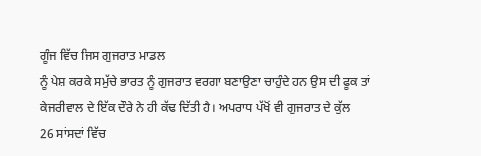ਗੂੰਜ ਵਿੱਚ ਜਿਸ ਗੁਜਰਾਤ ਮਾਡਲ
ਨੂੰ ਪੇਸ਼ ਕਰਕੇ ਸਮੁੱਚੇ ਭਾਰਤ ਨੂੰ ਗੁਜਰਾਤ ਵਰਗਾ ਬਣਾਉਣਾ ਚਾਹੁੰਦੇ ਹਨ ਉਸ ਦੀ ਫੂਕ ਤਾਂ
ਕੇਜਰੀਵਾਲ ਦੇ ਇੱਕ ਦੌਰੇ ਨੇ ਹੀ ਕੱਢ ਦਿੱਤੀ ਹੈ। ਅਪਰਾਧ ਪੱਖੋਂ ਵੀ ਗੁਜਰਾਤ ਦੇ ਕੁੱਲ
26 ਸਾਂਸਦਾਂ ਵਿੱਚ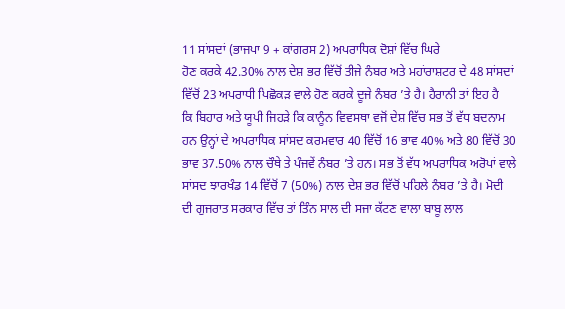11 ਸਾਂਸਦਾਂ (ਭਾਜਪਾ 9 + ਕਾਂਗਰਸ 2) ਅਪਰਾਧਿਕ ਦੋਸ਼ਾਂ ਵਿੱਚ ਘਿਰੇ
ਹੋਣ ਕਰਕੇ 42.30% ਨਾਲ ਦੇਸ਼ ਭਰ ਵਿੱਚੋਂ ਤੀਜੇ ਨੰਬਰ ਅਤੇ ਮਹਾਂਰਾਸ਼ਟਰ ਦੇ 48 ਸਾਂਸਦਾਂ
ਵਿੱਚੋਂ 23 ਅਪਰਾਧੀ ਪਿਛੋਕੜ ਵਾਲੇ ਹੋਣ ਕਰਕੇ ਦੂਜੇ ਨੰਬਰ ’ਤੇ ਹੈ। ਹੈਰਾਨੀ ਤਾਂ ਇਹ ਹੈ
ਕਿ ਬਿਹਾਰ ਅਤੇ ਯੂਪੀ ਜਿਹੜੇ ਕਿ ਕਾਨੂੰਨ ਵਿਵਸਥਾ ਵਜੋਂ ਦੇਸ਼ ਵਿੱਚ ਸਭ ਤੋਂ ਵੱਧ ਬਦਨਾਮ
ਹਨ ਉਨ੍ਹਾਂ ਦੇ ਅਪਰਾਧਿਕ ਸਾਂਸਦ ਕਰਮਵਾਰ 40 ਵਿੱਚੋਂ 16 ਭਾਵ 40% ਅਤੇ 80 ਵਿੱਚੋਂ 30
ਭਾਵ 37.50% ਨਾਲ ਚੌਥੇ ਤੇ ਪੰਜਵੇਂ ਨੰਬਰ ’ਤੇ ਹਨ। ਸਭ ਤੋਂ ਵੱਧ ਅਪਰਾਧਿਕ ਅਰੋਪਾਂ ਵਾਲੇ
ਸਾਂਸਦ ਝਾਰਖੰਡ 14 ਵਿੱਚੋਂ 7 (50%) ਨਾਲ ਦੇਸ਼ ਭਰ ਵਿੱਚੋਂ ਪਹਿਲੇ ਨੰਬਰ ’ਤੇ ਹੈ। ਮੋਦੀ
ਦੀ ਗੁਜਰਾਤ ਸਰਕਾਰ ਵਿੱਚ ਤਾਂ ਤਿੰਨ ਸਾਲ ਦੀ ਸਜਾ ਕੱਟਣ ਵਾਲਾ ਬਾਬੂ ਲਾਲ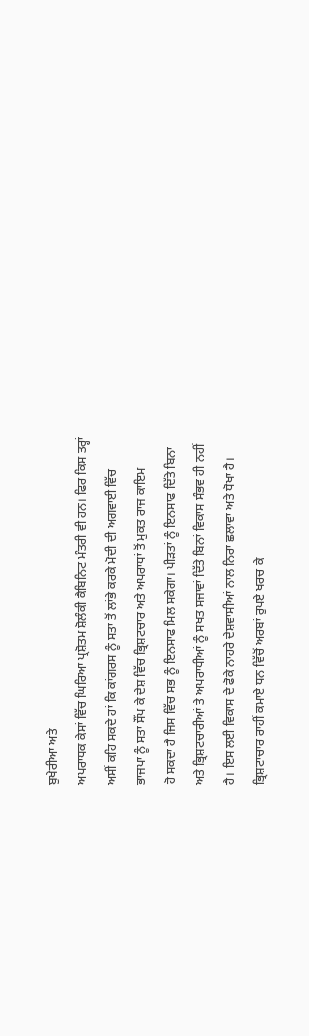ਬੁਖੇਰੀਆ ਅਤੇ
ਅਪਰਾਧਕ ਕੇਸਾਂ ਵਿੱਚ ਘਿਰਿਆ ਪ੍ਰਸ਼ੋਤਮ ਸ਼ੋਲੰਕੀ ਕੈਬਿਨਿਟ ਮੰਤਰੀ ਵੀ ਹਨ। ਫਿਰ ਕਿਸ ਤਰ੍ਹਾਂ
ਅਸੀਂ ਕਹਿ ਸਕਦੇ ਹਾਂ ਕਿ ਕਾਂਗਰਸ ਨੂੰ ਸਤਾ ਤੋਂ ਲਾਂਭੇ ਕਰਕੇ ਮੋਦੀ ਦੀ ਅਗਵਾਈ ਵਿੱਚ
ਭਾਜਪਾ ਨੂੰ ਸਤਾ ਸੌਂਪ ਕੇ ਦੇਸ਼ ਵਿੱਚ ਭ੍ਰਿਸ਼ਟਚਾਰ ਅਤੇ ਅਪਰਾਧਾਂ ਤੋਂ ਮੁਕਤ ਰਾਜ ਕਾਇਮ
ਹੋ ਸਕਦਾ ਹੈ ਜਿਸ ਵਿੱਚ ਸਭ ਨੂੰ ਇਨਸਾਫ ਮਿਲ ਸਕੇਗਾ। ਪੀੜਤਾਂ ਨੂੰ ਇਨਸਾਫ ਦਿੱਤੇ ਬਿਨਾ
ਅਤੇ ਭ੍ਰਿਸ਼ਟਚਾਰੀਆਂ ਤੇ ਅਪਰਾਧੀਆਂ ਨੂੰ ਸਖਤ ਸਜਾਵਾਂ ਦਿੱਤੇ ਬਿਨਾਂ ਵਿਕਾਸ ਸੰਭਵ ਹੀ ਨਹੀਂ
ਹੈ। ਇਸ ਲਈ ਵਿਕਾਸ ਦੇ ਫੋਕੇ ਨਾਹਰੇ ਦੇਸ਼ਵਾਸੀਆਂ ਨਾਲ ਨਿਰਾ ਛਲਾਵਾ ਅਤੇ ਧੋਖਾ ਹੈ।
ਭ੍ਰਿਸ਼ਟਾਚਾਰ ਰਾਹੀਂ ਕਮਾਏ ਧਨ ਵਿੱਚੋਂ ਅਰਬਾਂ ਰੁਪਏ ਖਰਚ ਕੇ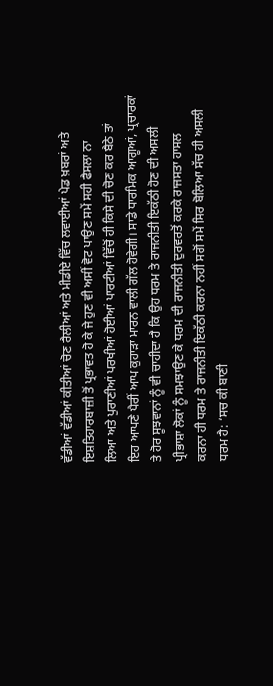ਵੱਡੀਆਂ ਵੱਡੀਆਂ ਕੀਤੀਆਂ ਚੋਣ ਰੈਲੀਆਂ ਅਤੇ ਮੀਡੀਏ ਵਿੱਚ ਲਵਾਈਆਂ ਪੇਡ ਖ਼ਬਰਾਂ ਅਤੇ
ਇਸ਼ਤਿਹਾਰਬਾਜ਼ੀ ਤੋਂ ਪ੍ਰਭਾਵਤ ਹੋ ਕੇ ਜੇ ਹੁਣ ਵੀ ਅਸੀਂ ਵੋਟ ਪਾਉਣ ਸਮੇਂ ਸਹੀ ਫੈਸਲਾ ਨਾ
ਲਿਆ ਅਤੇ ਪੁਰਾਣੀਆਂ ਪਰਖੀਆਂ ਹੋਈਆਂ ਪਾਰਟੀਆਂ ਵਿੱਚੋਂ ਹੀ ਕਿਸੇ ਦੀ ਚੋਣ ਕਰ ਬੈਠੇ ਤਾਂ
ਇਹ ਆਪਣੇ ਪੈਰੀਂ ਆਪ ਕੁਹਾੜਾ ਮਾਰਨ ਵਾਲੀ ਗੱਲ ਹੋਵੇਗੀ। ਸਾਡੇ ਧਾਰਮਿਕ ਆਗੂਆਂ, ਪ੍ਰਚਾਰਕਾਂ
ਤੇ ਹੋਰ ਸੂਝਵਾਨਾਂ ਨੂੰ ਵੀ ਚਾਹੀਦਾ ਹੈ ਕਿ ਉਹ ਧਰਮ ਤੇ ਰਾਜਨੀਤੀ ਇਕੱਠੀ ਹੋਣ ਦੀ ਅਸਲੀ
ਪ੍ਰੀਭਾਸ਼ਾ ਲੋਕਾਂ ਨੂੰ ਸਮਝਾਉਣ ਕੇ ਧਰਮ ਦੀ ਰਾਜਨੀਤੀ ਦੁਰਵਰਤੋਂ ਕਰਕੇ ਰਾਜਸਤਾ ਹਾਸਲ
ਕਰਨਾ ਹੀ ਧਰਮ ਤੇ ਰਾਜਨੀਤੀ ਇਕੱਠੀ ਕਰਨਾ ਨਹੀਂ ਸਗੋਂ ਸਮੇਂ ਸਿਰ ਬੋਲਿਆ ਸੱਚ ਹੀ ਅਸਲੀ
ਧਰਮ ਹੈ: ‘ਸਚ ਕੀ ਬਾਣੀ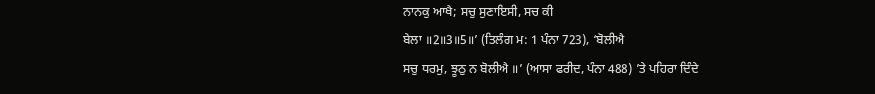ਨਾਨਕੁ ਆਖੈ; ਸਚੁ ਸੁਣਾਇਸੀ, ਸਚ ਕੀ
ਬੇਲਾ ॥2॥3॥5॥’ (ਤਿਲੰਗ ਮ: 1 ਪੰਨਾ 723), ‘ਬੋਲੀਐ
ਸਚੁ ਧਰਮੁ, ਝੂਠੁ ਨ ਬੋਲੀਐ ॥’ (ਆਸਾ ਫਰੀਦ, ਪੰਨਾ 488) ’ਤੇ ਪਹਿਰਾ ਦਿੰਦੇ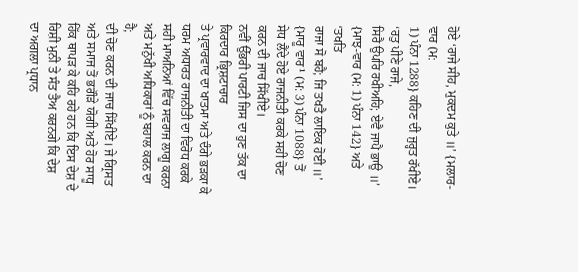ਹੋਏ ‘ਰਾਜੇ ਸੀਹ, ਮੁਕਦਮ ਕੁਤੇ ॥’ {ਮਲਾਰ-ਵਾਰ (ਮ:
1) ਪੰਨਾ 1288} ਕਹਿਣ ਦੀ ਜੁਰ੍ਹਤ ਰੱਖੀਏ। ‘ਰਤੁ ਪੀਣੇ ਰਾਜੇ,
ਸਿਰੈ ਉਪਰਿ ਰਖੀਅਹਿ; ਏਵੈ ਜਾਪੈ ਭਾਉ ॥’ {ਮਾਝ-ਵਾਰ (ਮ: 1) ਪੰਨਾ 142} ਅਤੇ ‘ਤਖਤਿ
ਰਾਜਾ ਸੋ ਬਹੈ; ਜਿ ਤਖਤੈ ਲਾਇਕ ਹੋਈ ॥’ {ਮਾਰੂ ਵਾਰ¹ (ਮ: 3) ਪੰਨਾ 1088} ਤੋਂ
ਸੇਧ ਲੈਂਦੇ ਹੋਏ ਰਾਜਨੀਤੀ ਕਰਕੇ ਸਹੀ ਚੋਣ ਕਰਨ ਦੀ ਜਾਚ ਸਿੱਖੀਏ।
ਨਵੀਂ ਉੱਭਰੀ ਪਾਰਟੀ ਜਿਸ ਦਾ ਹੁਣ ਤੱਕ ਦਾ ਕਿਰਦਾਰ ਭ੍ਰਿਸ਼ਟਾਚਾਰ
ਤੇ ਪ੍ਰਵਾਰਵਾਦ ਦਾ ਖਾਤਮਾ ਅਤੇ ਦੰਗੇ ਭੜਕਾ ਕੇ ਧਰਮ ਅਧਾਰਤ ਰਾਜਨੀਤੀ ਦਾ ਵਿਰੋਧ ਕਰਕੇ
ਸਹੀ ਮਾਅਨਿਆਂ ਵਿੱਚ ਸਵਰਾਜ ਲਾਗੂ ਕਰਨਾ ਅਤੇ ਮਨੁੱਖੀ ਅਧਿਕਾਰਾਂ ਨੂੰ ਬਹਾਲ ਕਰਨ ਦਾ ਹੈ;
ਦੀ ਚੋਣ ਕਰਨ ਦੀ ਜਾਚ ਸਿੱਖੀਏ। ਜੇ ਗ੍ਰਿਸਤ ਅਤੇ ਸਮਾਜ ਤੋਂ ਭਗੌੜੇ ਯੋਗੀ ਅਤੇ ਹੋਰ ਸਾਧੂ
ਹਿੱਕ ਥਾਪੜ ਕੇ ਕਹਿ ਰਹੇ ਹਨ ਕਿ ਇਸ ਦੇਸ਼ ਦੇ ਰਿਸ਼ੀ ਮੁਨੀ ਤੇ ਸੰਤ ਤੈਅ ਕਰਨਗੇ ਕਿ ਦੇਸ਼
ਦਾ ਅਗਲਾ ਪ੍ਰਧਾਨ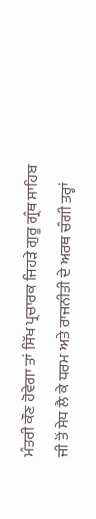ਮੰਤਰੀ ਕੌਣ ਹੋਵੇਗਾ ਤਾਂ ਸਿੱਖ ਪ੍ਰਚਾਰਕ ਜਿਹੜੇ ਗੁਰੂ ਗ੍ਰੰਥ ਸਾਹਿਬ
ਜੀ ਤੋਂ ਸੇਧ ਲੈ ਕੇ ਧਰਮ ਅਤੇ ਰਾਜਨੀਤੀ ਦੇ ਅਰਥ ਚੰਗੀ ਤਰ੍ਹਾਂ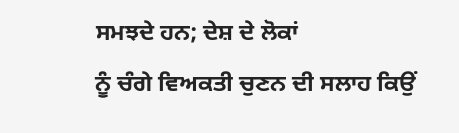ਸਮਝਦੇ ਹਨ; ਦੇਸ਼ ਦੇ ਲੋਕਾਂ
ਨੂੰ ਚੰਗੇ ਵਿਅਕਤੀ ਚੁਣਨ ਦੀ ਸਲਾਹ ਕਿਉਂ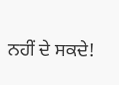ਨਹੀਂ ਦੇ ਸਕਦੇ!